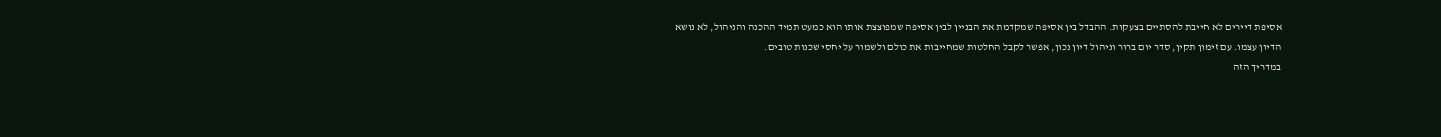אסיפת דיירים לא חייבת להסתיים בצעקות. ההבדל בין אסיפה שמקדמת את הבניין לבין אסיפה שמפוצצת אותו הוא כמעט תמיד ההכנה והניהול, לא נושא הדיון עצמו. עם זימון תקין, סדר יום ברור וניהול דיון נכון, אפשר לקבל החלטות שמחייבות את כולם ולשמור על יחסי שכנות טובים.
במדריך הזה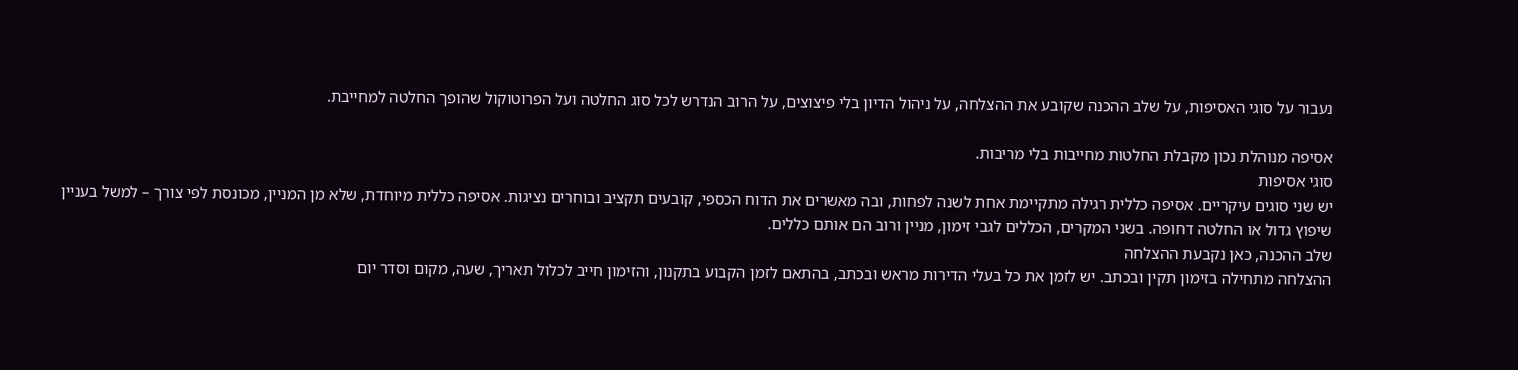נעבור על סוגי האסיפות, על שלב ההכנה שקובע את ההצלחה, על ניהול הדיון בלי פיצוצים, על הרוב הנדרש לכל סוג החלטה ועל הפרוטוקול שהופך החלטה למחייבת.

אסיפה מנוהלת נכון מקבלת החלטות מחייבות בלי מריבות.
סוגי אסיפות
יש שני סוגים עיקריים. אסיפה כללית רגילה מתקיימת אחת לשנה לפחות, ובה מאשרים את הדוח הכספי, קובעים תקציב ובוחרים נציגות. אסיפה כללית מיוחדת, שלא מן המניין, מכונסת לפי צורך – למשל בעניין שיפוץ גדול או החלטה דחופה. בשני המקרים, הכללים לגבי זימון, מניין ורוב הם אותם כללים.
שלב ההכנה, כאן נקבעת ההצלחה
ההצלחה מתחילה בזימון תקין ובכתב. יש לזמן את כל בעלי הדירות מראש ובכתב, בהתאם לזמן הקבוע בתקנון, והזימון חייב לכלול תאריך, שעה, מקום וסדר יום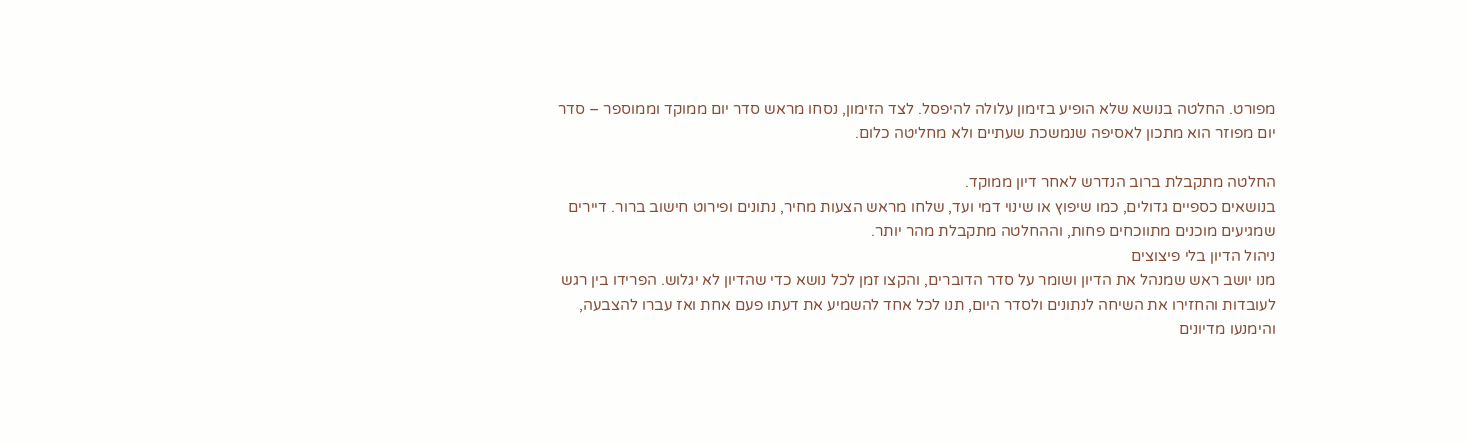מפורט. החלטה בנושא שלא הופיע בזימון עלולה להיפסל. לצד הזימון, נסחו מראש סדר יום ממוקד וממוספר – סדר יום מפוזר הוא מתכון לאסיפה שנמשכת שעתיים ולא מחליטה כלום.

החלטה מתקבלת ברוב הנדרש לאחר דיון ממוקד.
בנושאים כספיים גדולים, כמו שיפוץ או שינוי דמי ועד, שלחו מראש הצעות מחיר, נתונים ופירוט חישוב ברור. דיירים שמגיעים מוכנים מתווכחים פחות, וההחלטה מתקבלת מהר יותר.
ניהול הדיון בלי פיצוצים
מנו יושב ראש שמנהל את הדיון ושומר על סדר הדוברים, והקצו זמן לכל נושא כדי שהדיון לא יגלוש. הפרידו בין רגש לעובדות והחזירו את השיחה לנתונים ולסדר היום, תנו לכל אחד להשמיע את דעתו פעם אחת ואז עברו להצבעה, והימנעו מדיונים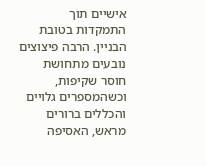אישיים תוך התמקדות בטובת הבניין. הרבה פיצוצים נובעים מתחושת חוסר שקיפות, וכשהמספרים גלויים והכללים ברורים מראש, האסיפה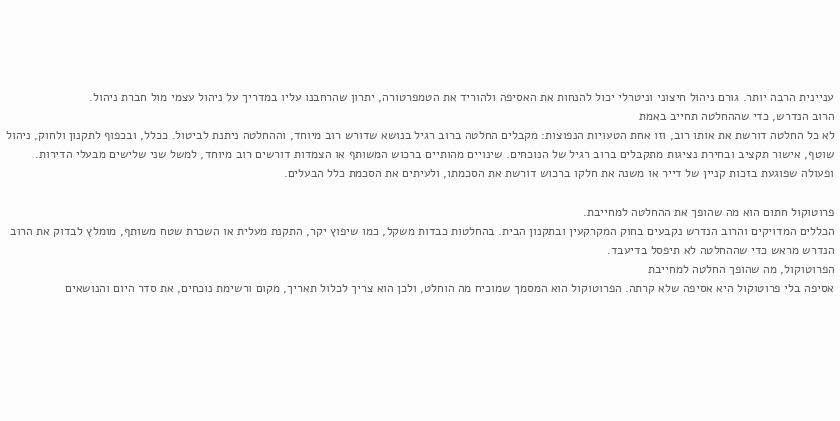עניינית הרבה יותר. גורם ניהול חיצוני וניטרלי יכול להנחות את האסיפה ולהוריד את הטמפרטורה, יתרון שהרחבנו עליו במדריך על ניהול עצמי מול חברת ניהול.
הרוב הנדרש, כדי שההחלטה תחייב באמת
לא כל החלטה דורשת את אותו רוב, וזו אחת הטעויות הנפוצות: מקבלים החלטה ברוב רגיל בנושא שדורש רוב מיוחד, וההחלטה ניתנת לביטול. ככלל, ובכפוף לתקנון ולחוק, ניהול שוטף, אישור תקציב ובחירת נציגות מתקבלים ברוב רגיל של הנוכחים. שינויים מהותיים ברכוש המשותף או הצמדות דורשים רוב מיוחד, למשל שני שלישים מבעלי הדירות. ופעולה שפוגעת בזכות קניין של דייר או משנה את חלקו ברכוש דורשת את הסכמתו, ולעיתים את הסכמת כלל הבעלים.

פרוטוקול חתום הוא מה שהופך את ההחלטה למחייבת.
הכללים המדויקים והרוב הנדרש נקבעים בחוק המקרקעין ובתקנון הבית. בהחלטות כבדות משקל, כמו שיפוץ יקר, התקנת מעלית או השכרת שטח משותף, מומלץ לבדוק את הרוב הנדרש מראש כדי שההחלטה לא תיפסל בדיעבד.
הפרוטוקול, מה שהופך החלטה למחייבת
אסיפה בלי פרוטוקול היא אסיפה שלא קרתה. הפרוטוקול הוא המסמך שמוכיח מה הוחלט, ולכן הוא צריך לכלול תאריך, מקום ורשימת נוכחים, את סדר היום והנושאים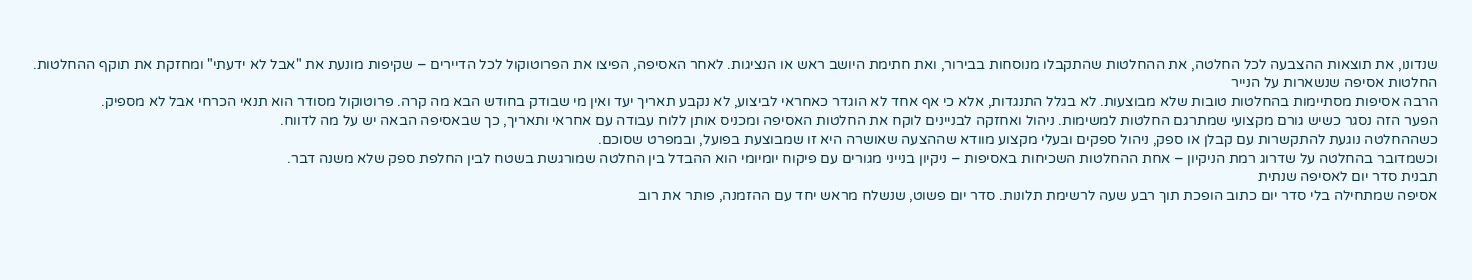שנדונו, את תוצאות ההצבעה לכל החלטה, את ההחלטות שהתקבלו מנוסחות בבירור, ואת חתימת היושב ראש או הנציגות. לאחר האסיפה, הפיצו את הפרוטוקול לכל הדיירים – שקיפות מונעת את "אבל לא ידעתי" ומחזקת את תוקף ההחלטות.
החלטות אסיפה שנשארות על הנייר
הרבה אסיפות מסתיימות בהחלטות טובות שלא מבוצעות. לא בגלל התנגדות, אלא כי אף אחד לא הוגדר כאחראי לביצוע, לא נקבע תאריך יעד ואין מי שבודק בחודש הבא מה קרה. פרוטוקול מסודר הוא תנאי הכרחי אבל לא מספיק.
הפער הזה נסגר כשיש גורם מקצועי שמתרגם החלטות למשימות. ניהול ואחזקה לבניינים לוקח את החלטות האסיפה ומכניס אותן ללוח עבודה עם אחראי ותאריך, כך שבאסיפה הבאה יש על מה לדווח.
כשההחלטה נוגעת להתקשרות עם קבלן או ספק, ניהול ספקים ובעלי מקצוע מוודא שההצעה שאושרה היא זו שמבוצעת בפועל, ובמפרט שסוכם.
וכשמדובר בהחלטה על שדרוג רמת הניקיון – אחת ההחלטות השכיחות באסיפות – ניקיון בנייני מגורים עם פיקוח יומיומי הוא ההבדל בין החלטה שמורגשת בשטח לבין החלפת ספק שלא משנה דבר.
תבנית סדר יום לאסיפה שנתית
אסיפה שמתחילה בלי סדר יום כתוב הופכת תוך רבע שעה לרשימת תלונות. סדר יום פשוט, שנשלח מראש יחד עם ההזמנה, פותר את רוב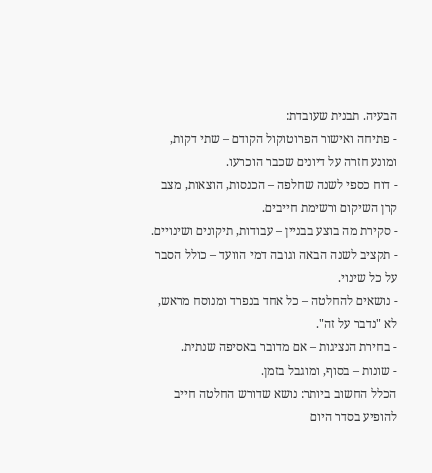הבעיה. תבנית שעובדת:
- פתיחה ואישור הפרוטוקול הקודם – שתי דקות, ומונע חזרה על דיונים שכבר הוכרעו.
- דוח כספי לשנה שחלפה – הכנסות, הוצאות, מצב קרן השיקום ורשימת חייבים.
- סקירת מה בוצע בבניין – עבודות, תיקונים ושינויים.
- תקציב לשנה הבאה וגובה דמי הוועד – כולל הסבר על כל שינוי.
- נושאים להחלטה – כל אחד בנפרד ומנוסח מראש, לא "נדבר על זה".
- בחירת הנציגות – אם מדובר באסיפה שנתית.
- שונות – בסוף, ומוגבל בזמן.
הכלל החשוב ביותר: נושא שדורש החלטה חייב להופיע בסדר היום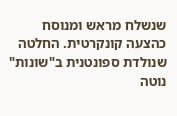שנשלח מראש ומנוסח כהצעה קונקרטית. החלטה שנולדת ספונטנית ב"שונות" נוטה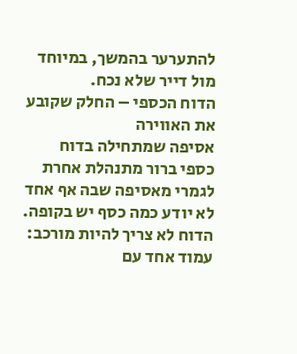להתערער בהמשך, במיוחד מול דייר שלא נכח.
הדוח הכספי – החלק שקובע את האווירה
אסיפה שמתחילה בדוח כספי ברור מתנהלת אחרת לגמרי מאסיפה שבה אף אחד לא יודע כמה כסף יש בקופה. הדוח לא צריך להיות מורכב: עמוד אחד עם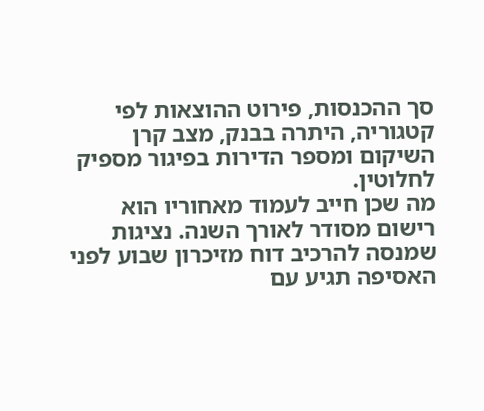סך ההכנסות, פירוט ההוצאות לפי קטגוריה, היתרה בבנק, מצב קרן השיקום ומספר הדירות בפיגור מספיק לחלוטין.
מה שכן חייב לעמוד מאחוריו הוא רישום מסודר לאורך השנה. נציגות שמנסה להרכיב דוח מזיכרון שבוע לפני האסיפה תגיע עם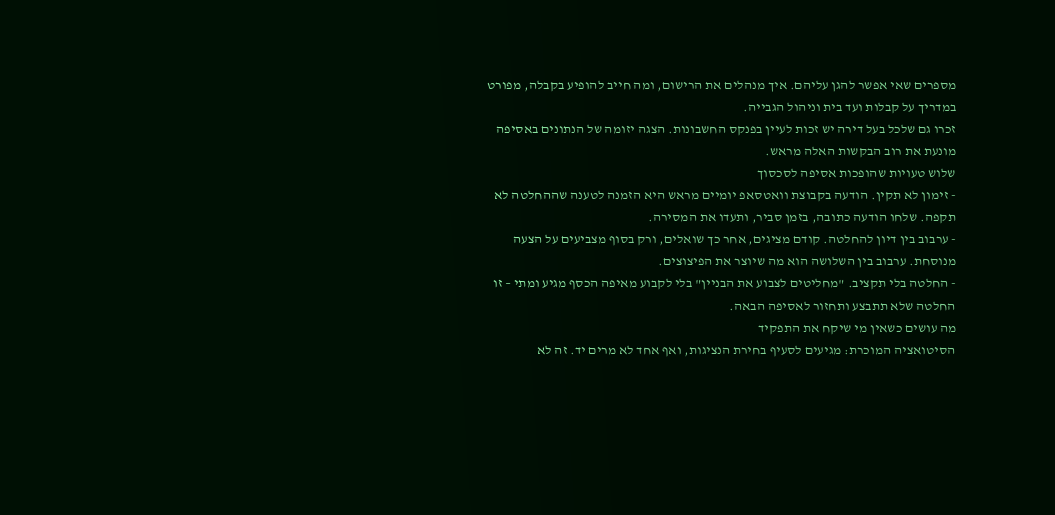מספרים שאי אפשר להגן עליהם. איך מנהלים את הרישום, ומה חייב להופיע בקבלה, מפורט במדריך על קבלות ועד בית וניהול הגבייה.
זכרו גם שלכל בעל דירה יש זכות לעיין בפנקס החשבונות. הצגה יזומה של הנתונים באסיפה מונעת את רוב הבקשות האלה מראש.
שלוש טעויות שהופכות אסיפה לסכסוך
- זימון לא תקין. הודעה בקבוצת וואטסאפ יומיים מראש היא הזמנה לטענה שההחלטה לא תקפה. שלחו הודעה כתובה, בזמן סביר, ותעדו את המסירה.
- ערבוב בין דיון להחלטה. קודם מציגים, אחר כך שואלים, ורק בסוף מצביעים על הצעה מנוסחת. ערבוב בין השלושה הוא מה שיוצר את הפיצוצים.
- החלטה בלי תקציב. "מחליטים לצבוע את הבניין" בלי לקבוע מאיפה הכסף מגיע ומתי – זו החלטה שלא תתבצע ותחזור לאסיפה הבאה.
מה עושים כשאין מי שיקח את התפקיד
הסיטואציה המוכרת: מגיעים לסעיף בחירת הנציגות, ואף אחד לא מרים יד. זה לא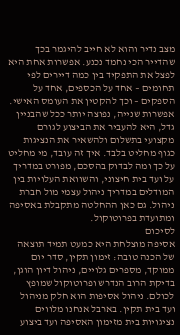מצב נדיר והוא לא חייב להיגמר בכך שהדייר הכי נחמד נכנע. אפשרות אחת היא לפצל את התפקיד בין כמה דיירים לפי תחומים – אחד על הכספים, אחד על הספקים – וכך להקטין את העומס האישי.
אפשרות שנייה, נפוצה יותר ככל שהבניין גדל, היא להעביר את הביצוע לגורם מקצועי בתשלום ולהשאיר את הנציגות כגוף מחליט בלבד. איך זה עובד, מי מחליט על כך ומה לבדוק בהסכם, מפורט במדריך על ועד בית חיצוני, והשוואת העלויות בין המודלים במדריך ניהול עצמי מול חברת ניהול. גם כאן ההחלטה מתקבלת באסיפה ומתועדת בפרוטוקול.
לסיכום
אסיפה מוצלחת היא כמעט תמיד תוצאה של הכנה טובה: זימון תקין, סדר יום ממוקד, מספרים גלויים, ניהול דיון הוגן, בדיקת הרוב הנדרש ופרוטוקול שמופץ לכולם. ניהול אסיפות הוא חלק מניהול ועד בית תקין. בארבל אנחנו מלווים נציגויות בית מזימון האסיפה ועד ביצוע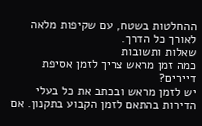ההחלטות בשטח, עם שקיפות מלאה לאורך כל הדרך.
שאלות ותשובות
כמה זמן מראש צריך לזמן אסיפת דיירים?
יש לזמן מראש ובכתב את כל בעלי הדירות בהתאם לזמן הקבוע בתקנון. אם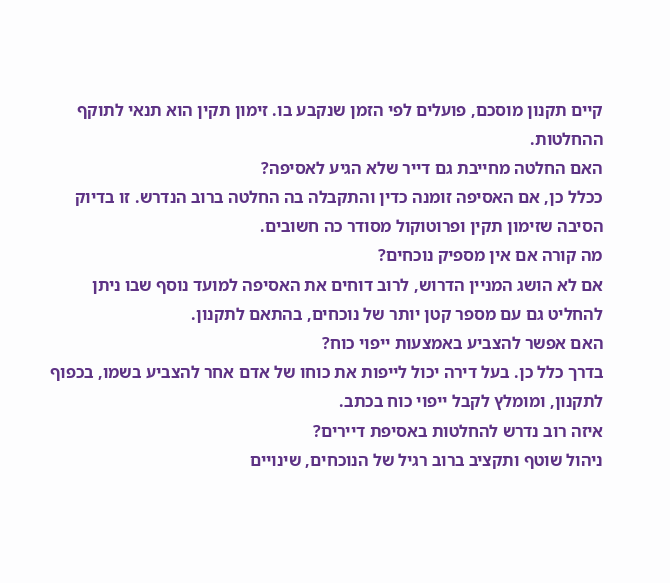קיים תקנון מוסכם, פועלים לפי הזמן שנקבע בו. זימון תקין הוא תנאי לתוקף ההחלטות.
האם החלטה מחייבת גם דייר שלא הגיע לאסיפה?
ככלל כן, אם האסיפה זומנה כדין והתקבלה בה החלטה ברוב הנדרש. זו בדיוק הסיבה שזימון תקין ופרוטוקול מסודר כה חשובים.
מה קורה אם אין מספיק נוכחים?
אם לא הושג המניין הדרוש, לרוב דוחים את האסיפה למועד נוסף שבו ניתן להחליט גם עם מספר קטן יותר של נוכחים, בהתאם לתקנון.
האם אפשר להצביע באמצעות ייפוי כוח?
בדרך כלל כן. בעל דירה יכול לייפות את כוחו של אדם אחר להצביע בשמו, בכפוף לתקנון, ומומלץ לקבל ייפוי כוח בכתב.
איזה רוב נדרש להחלטות באסיפת דיירים?
ניהול שוטף ותקציב ברוב רגיל של הנוכחים, שינויים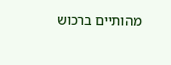מהותיים ברכוש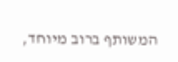המשותף ברוב מיוחד,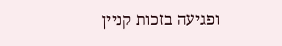ופגיעה בזכות קניין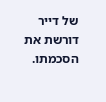של דייר דורשת את הסכמתו.